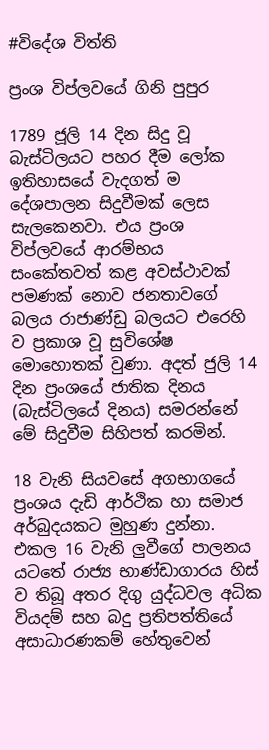#විදේශ විත්ති

ප්‍රංශ විප්ලවයේ ගිනි පුපුර

1789 ජූලි 14 දින සිදු වූ බැස්ටිලයට පහර දීම ලෝක ඉතිහාසයේ වැදගත් ම දේශපාලන සිදුවීමක් ලෙස සැලකෙනවා. එය ප්‍රංශ විප්ලවයේ ආරම්භය සංකේතවත් කළ අවස්ථාවක් පමණක් නොව ජනතාවගේ බලය රාජාණ්ඩු බලයට එරෙහි ව ප්‍රකාශ වූ සුවිශේෂ මොහොතක් වුණා. අදත් ජුලි 14 දින ප්‍රංශයේ ජාතික දිනය (බැස්ටිලයේ දිනය) සමරන්නේ මේ සිදුවීම සිහිපත් කරමින්.

18 වැනි සියවසේ අගභාගයේ ප්‍රංශය දැඩි ආර්ථික හා සමාජ අර්බුදයකට මුහුණ දුන්නා. එකල 16 වැනි ලුවීගේ පාලනය යටතේ රාජ්‍ය භාණ්ඩාගාරය හිස් ව තිබූ අතර දිගු යුද්ධවල අධික වියදම් සහ බදු ප්‍රතිපත්තියේ අසාධාරණකම් හේතුවෙන්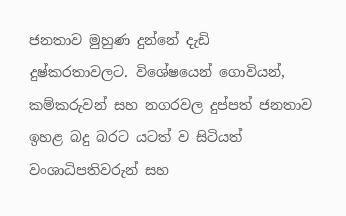ජනතාව මුහුණ දුන්නේ දැඩි දුෂ්කරතාවලට. විශේෂයෙන් ගොවියන්, කම්කරුවන් සහ නගරවල දුප්පත් ජනතාව ඉහළ බදු බරට යටත් ව සිටියත් වංශාධිපතිවරුන් සහ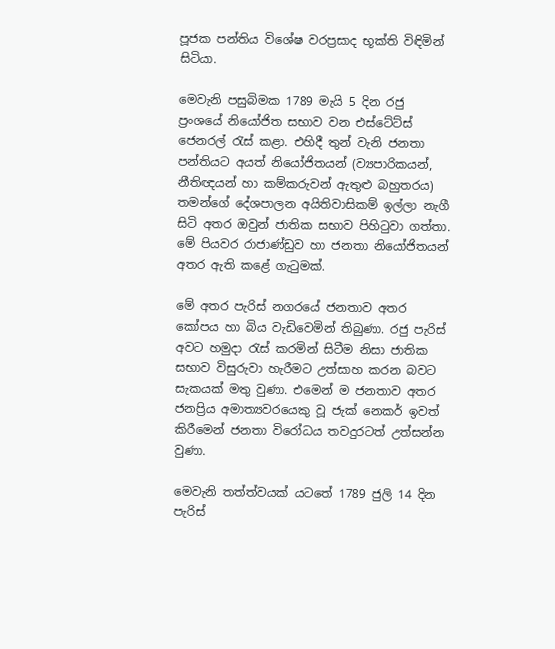පූජක පන්තිය විශේෂ වරප්‍රසාද භූක්ති විඳිමින් සිටියා.

මෙවැනි පසුබිමක 1789 මැයි 5 දින රජු ප්‍රංශයේ නියෝජිත සභාව වන එස්ටේට්ස් ජෙනරල් රැස් කළා. එහිදී තුන් වැනි ජනතා පන්තියට අයත් නියෝජිතයන් (ව්‍යපාරිකයන්, නීතිඥයන් හා කම්කරුවන් ඇතුළු බහුතරය) තමන්ගේ දේශපාලන අයිතිවාසිකම් ඉල්ලා නැගී සිටි අතර ඔවුන් ජාතික සභාව පිහිටුවා ගත්තා. මේ පියවර රාජාණ්ඩුව හා ජනතා නියෝජිතයන් අතර ඇති කළේ ගැටුමක්.

මේ අතර පැරිස් නගරයේ ජනතාව අතර කෝපය හා බිය වැඩිවෙමින් තිබුණා. රජු පැරිස් අවට හමුදා රැස් කරමින් සිටීම නිසා ජාතික සභාව විසුරුවා හැරීමට උත්සාහ කරන බවට සැකයක් මතු වුණා. එමෙන් ම ජනතාව අතර ජනප්‍රිය අමාත්‍යවරයෙකු වූ ජැක් නෙකර් ඉවත් කිරීමෙන් ජනතා විරෝධය තවදුරටත් උත්සන්න වුණා.

මෙවැනි තත්ත්වයක් යටතේ 1789 ජුලි 14 දින පැරිස්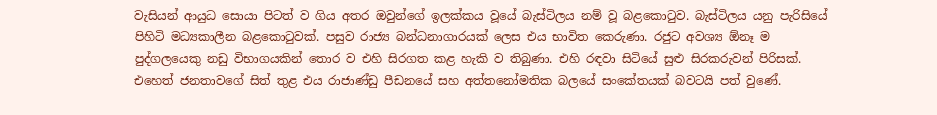වැසියන් ආයුධ සොයා පිටත් ව ගිය අතර ඔවුන්ගේ ඉලක්කය වූයේ බැස්ටිලය නම් වූ බළකොටුව. බැස්ටිලය යනු පැරිසියේ පිහිටි මධ්‍යකාලීන බළකොටුවක්. පසුව රාජ්‍ය බන්ධනාගාරයක් ලෙස එය භාවිත කෙරුණා. රජුට අවශ්‍ය ඕනෑ ම පුද්ගලයෙකු නඩු විභාගයකින් තොර ව එහි සිරගත කළ හැකි ව තිබුණා. එහි රඳවා සිටියේ සුළු සිරකරුවන් පිරිසක්. එහෙත් ජනතාවගේ සිත් තුළ එය රාජාණ්ඩු පීඩනයේ සහ අත්තනෝමතික බලයේ සංකේතයක් බවටයි පත් වුණේ.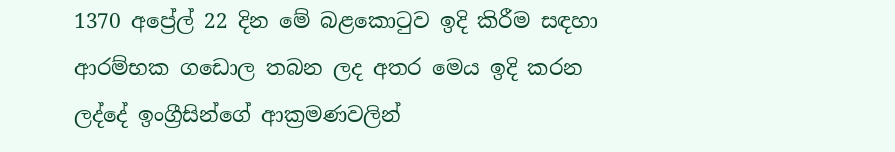1370 අප්‍රේල් 22 දින මේ බළකොටුව ඉදි කිරීම සඳහා ආරම්භක ගඩොල තබන ලද අතර මෙය ඉදි කරන ලද්දේ ඉංග්‍රීසින්ගේ ආක්‍රමණවලින්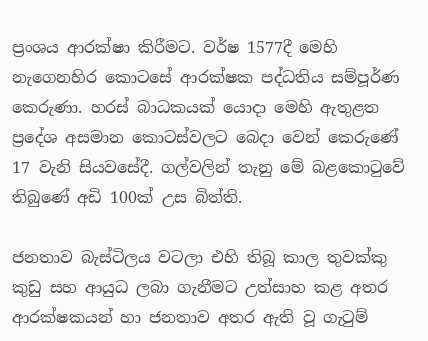ප්‍රංශය ආරක්ෂා කිරීමට. වර්ෂ 1577දී මෙහි නැගෙනහිර කොටසේ ආරක්ෂක පද්ධතිය සම්පූර්ණ කෙරුණා. හරස් බාධකයක් යොදා මෙහි ඇතුළත ප්‍රදේශ අසමාන කොටස්වලට බෙදා වෙන් කෙරුණේ 17 වැනි සියවසේදී. ගල්වලින් තැනු මේ බළකොටුවේ තිබුණේ අඩි 100ක් උස බිත්ති.

ජනතාව බැස්ටිලය වටලා එහි තිබූ කාල තුවක්කු කුඩු සහ ආයුධ ලබා ගැනීමට උත්සාහ කළ අතර ආරක්ෂකයන් හා ජනතාව අතර ඇති වූ ගැටුම්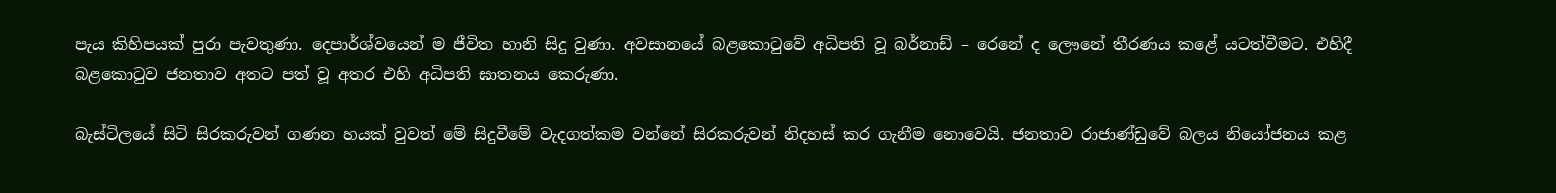පැය කිහිපයක් පුරා පැවතුණා. දෙපාර්ශ්වයෙන් ම ජීවිත හානි සිදු වුණා. අවසානයේ බළකොටුවේ අධිපති වූ බර්නාඩ් – රෙනේ ද ලෞනේ තීරණය කළේ යටත්වීමට. එහිදී බළකොටුව ජනතාව අතට පත් වූ අතර එහි අධිපති ඝාතනය කෙරුණා.

බැස්ටිලයේ සිටි සිරකරුවන් ගණන හයක් වුවත් මේ සිදුවීමේ වැදගත්කම වන්නේ සිරකරුවන් නිදහස් කර ගැනීම නොවෙයි. ජනතාව රාජාණ්ඩුවේ බලය නියෝජනය කළ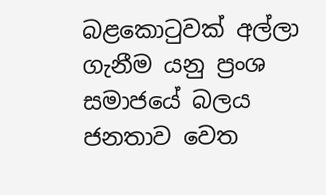බළකොටුවක් අල්ලා ගැනීම යනු ප්‍රංශ සමාජයේ බලය ජනතාව වෙත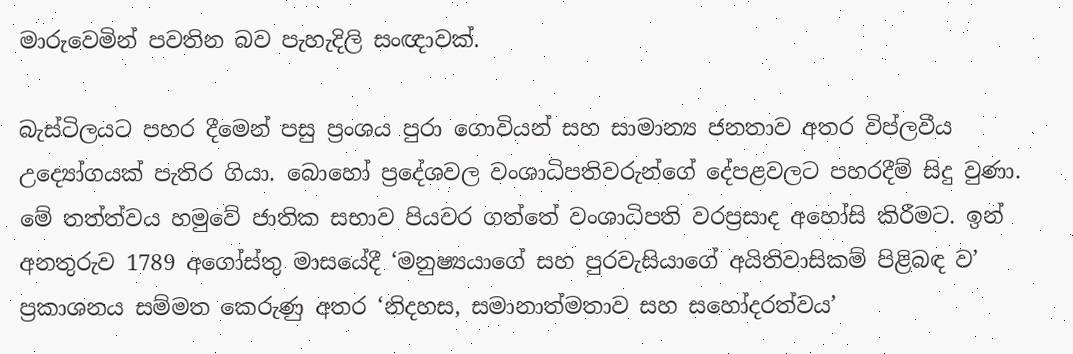මාරුවෙමින් පවතින බව පැහැදිලි සංඥාවක්.

බැස්ටිලයට පහර දීමෙන් පසු ප්‍රංශය පුරා ගොවියන් සහ සාමාන්‍ය ජනතාව අතර විප්ලවීය උද්‍යෝගයක් පැතිර ගියා. බොහෝ ප්‍රදේශවල වංශාධිපතිවරුන්ගේ දේපළවලට පහරදීම් සිදු වුණා. මේ තත්ත්වය හමුවේ ජාතික සභාව පියවර ගත්තේ වංශාධිපති වරප්‍රසාද අහෝසි කිරීමට. ඉන් අනතුරුව 1789 අගෝස්තු මාසයේදී ‘මනුෂ්‍යයාගේ සහ පුරවැසියාගේ අයිතිවාසිකම් පිළිබඳ ව’ ප්‍රකාශනය සම්මත කෙරුණු අතර ‘නිදහස, සමානාත්මතාව සහ සහෝදරත්වය’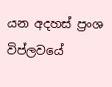යන අදහස් ප්‍රංශ විප්ලවයේ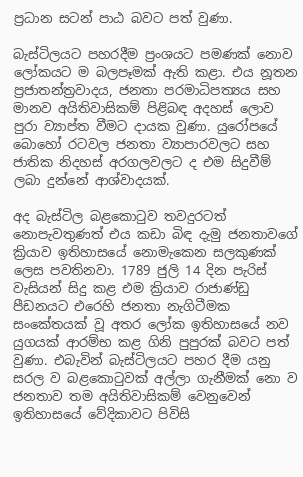ප්‍රධාන සටන් පාඨ බවට පත් වුණා.

බැස්ටිලයට පහරදීම ප්‍රංශයට පමණක් නොව ලෝකයට ම බලපෑමක් ඇති කළා. එය නූතන ප්‍රජාතන්ත්‍රවාදය, ජනතා පරමාධිපත්‍යය සහ මානව අයිතිවාසිකම් පිළිබඳ අදහස් ලොව පුරා ව්‍යාප්ත වීමට දායක වුණා. යුරෝපයේ බොහෝ රටවල ජනතා ව්‍යාපාරවලට සහ ජාතික නිදහස් අරගලවලට ද එම සිදුවීම් ලබා දුන්නේ ආශ්වාදයක්.

අද බැස්ටිල බළකොටුව තවදුරටත් නොපැවතුණත් එය කඩා බිඳ දැමු ජනතාවගේ ක්‍රියාව ඉතිහාසයේ නොමැකෙන සලකුණක් ලෙස පවතිනවා. 1789 ජුලි 14 දින පැරිස් වැසියන් සිදු කළ එම ක්‍රියාව රාජාණ්ඩු පීඩනයට එරෙහි ජනතා නැගිටීමක සංකේතයක් වූ අතර ලෝක ඉතිහාසයේ නව යුගයක් ආරම්භ කළ ගිනි පුපුරක් බවට පත් වුණා. එබැවින් බැස්ටිලයට පහර දීම යනු සරල ව බළකොටුවක් අල්ලා ගැනීමක් නො ව ජනතාව තම අයිතිවාසිකම් වෙනුවෙන් ඉතිහාසයේ වේදිකාවට පිවිසි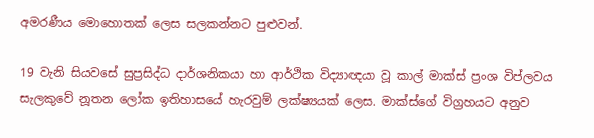අමරණීය මොහොතක් ලෙස සලකන්නට පුළුවන්.

19 වැනි සියවසේ සුප්‍රසිද්ධ දාර්ශනිකයා හා ආර්ථික විද්‍යාඥයා වූ කාල් මාක්ස් ප්‍රංශ විප්ලවය සැලකුවේ නූතන ලෝක ඉතිහාසයේ හැරවුම් ලක්ෂ්‍යයක් ලෙස. මාක්ස්ගේ විග්‍රහයට අනුව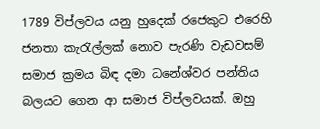1789 විප්ලවය යනු හුදෙක් රජෙකුට එරෙහි ජනතා කැරැල්ලක් නොව පැරණි වැඩවසම් සමාජ ක්‍රමය බිඳ දමා ධනේශ්වර පන්තිය බලයට ගෙන ආ සමාජ විප්ලවයක්. ඔහු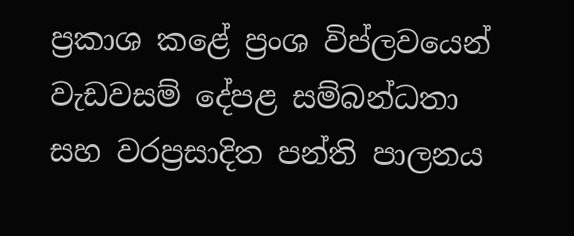ප්‍රකාශ කළේ ප්‍රංශ විප්ලවයෙන් වැඩවසම් දේපළ සම්බන්ධතා සහ වරප්‍රසාදිත පන්ති පාලනය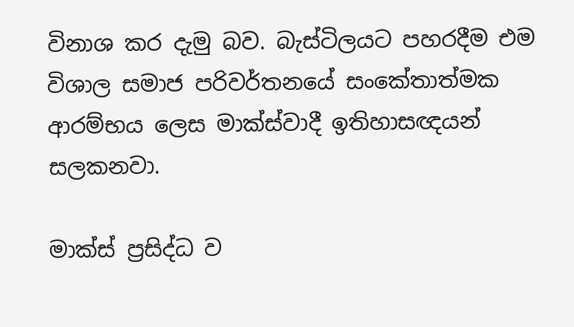විනාශ කර දැමු බව. බැස්ටිලයට පහරදීම එම විශාල සමාජ පරිවර්තනයේ සංකේතාත්මක ආරම්භය ලෙස මාක්ස්වාදී ඉතිහාසඥයන් සලකනවා.

මාක්ස් ප්‍රසිද්ධ ව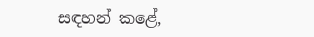සඳහන් කළේ,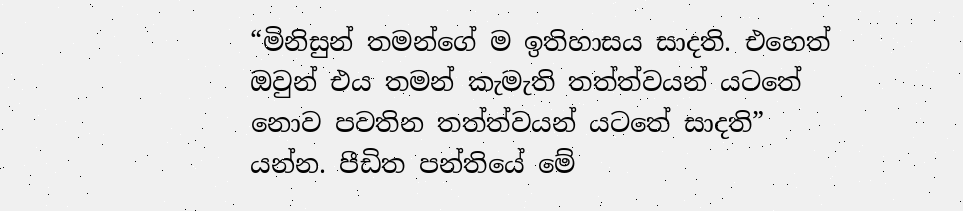“මිනිසුන් තමන්ගේ ම ඉතිහාසය සාදති. එහෙත් ඔවුන් එය තමන් කැමැති තත්ත්වයන් යටතේ නොව පවතින තත්ත්වයන් යටතේ සාදති” යන්න. පීඩිත පන්තියේ මේ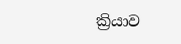ක්‍රියාව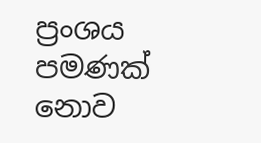ප්‍රංශය පමණක් නොව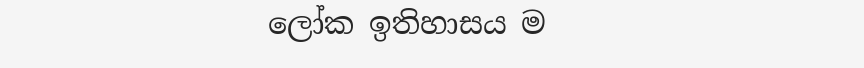ලෝක ඉතිහාසය ම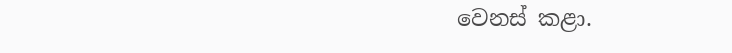වෙනස් කළා.